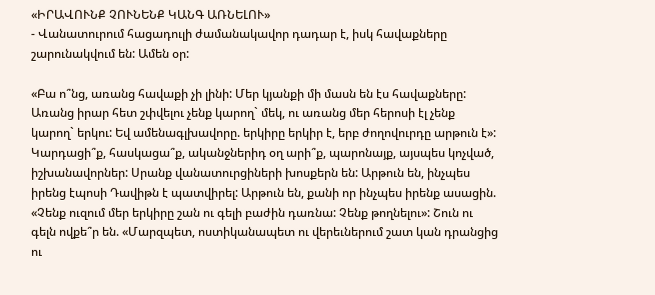«ԻՐԱՎՈՒՆՔ ՉՈՒՆԵՆՔ ԿԱՆԳ ԱՌՆԵԼՈՒ»
- Վանատուրում հացադուլի ժամանակավոր դադար է, իսկ հավաքները շարունակվում են: Ամեն օր:

«Բա ո՞նց, առանց հավաքի չի լինի: Մեր կյանքի մի մասն են էս հավաքները: Առանց իրար հետ շփվելու չենք կարող` մեկ, ու առանց մեր հերոսի էլ չենք կարող` երկու: Եվ ամենագլխավորը. երկիրը երկիր է, երբ ժողովուրդը արթուն է»: Կարդացի՞ք, հասկացա՞ք, ականջներիդ օղ արի՞ք, պարոնայք, այսպես կոչված, իշխանավորներ: Սրանք վանատուրցիների խոսքերն են: Արթուն են, ինչպես իրենց էպոսի Դավիթն է պատվիրել: Արթուն են, քանի որ ինչպես իրենք ասացին. «Չենք ուզում մեր երկիրը շան ու գելի բաժին դառնա: Չենք թողնելու»: Շուն ու գելն ովքե՞ր են. «Մարզպետ, ոստիկանապետ ու վերեւներում շատ կան դրանցից ու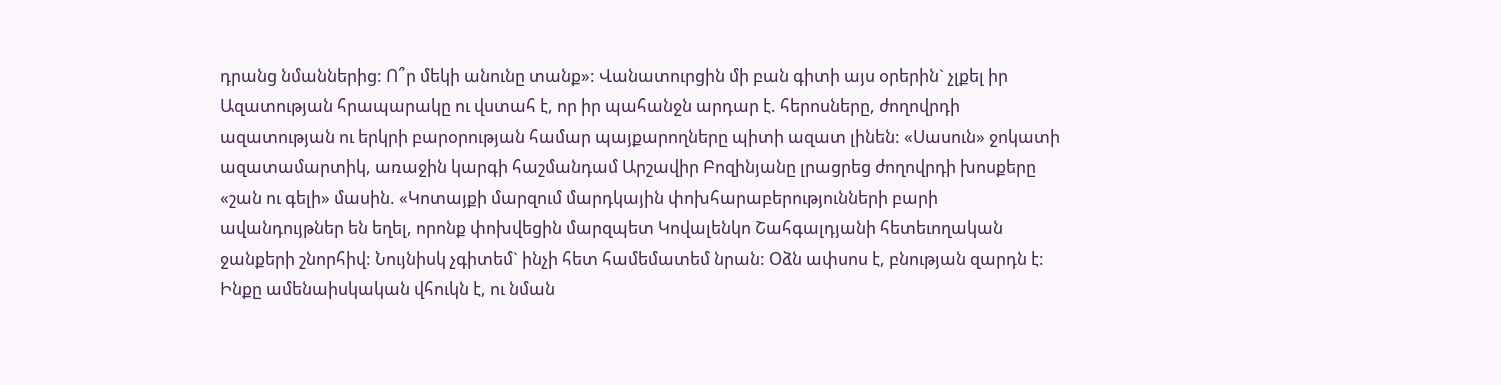դրանց նմաններից: Ո՞ր մեկի անունը տանք»: Վանատուրցին մի բան գիտի այս օրերին` չլքել իր Ազատության հրապարակը ու վստահ է, որ իր պահանջն արդար է. հերոսները, ժողովրդի ազատության ու երկրի բարօրության համար պայքարողները պիտի ազատ լինեն: «Սասուն» ջոկատի ազատամարտիկ, առաջին կարգի հաշմանդամ Արշավիր Բոզինյանը լրացրեց ժողովրդի խոսքերը «շան ու գելի» մասին. «Կոտայքի մարզում մարդկային փոխհարաբերությունների բարի ավանդույթներ են եղել, որոնք փոխվեցին մարզպետ Կովալենկո Շահգալդյանի հետեւողական ջանքերի շնորհիվ: Նույնիսկ չգիտեմ` ինչի հետ համեմատեմ նրան: Օձն ափսոս է, բնության զարդն է: Ինքը ամենաիսկական վհուկն է, ու նման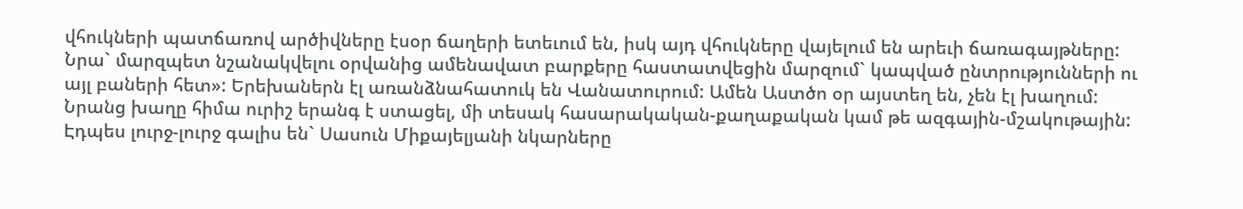վհուկների պատճառով արծիվները էսօր ճաղերի ետեւում են, իսկ այդ վհուկները վայելում են արեւի ճառագայթները: Նրա` մարզպետ նշանակվելու օրվանից ամենավատ բարքերը հաստատվեցին մարզում` կապված ընտրությունների ու այլ բաների հետ»: Երեխաներն էլ առանձնահատուկ են Վանատուրում: Ամեն Աստծո օր այստեղ են, չեն էլ խաղում: Նրանց խաղը հիմա ուրիշ երանգ է ստացել, մի տեսակ հասարակական-քաղաքական կամ թե ազգային-մշակութային: Էդպես լուրջ-լուրջ գալիս են` Սասուն Միքայելյանի նկարները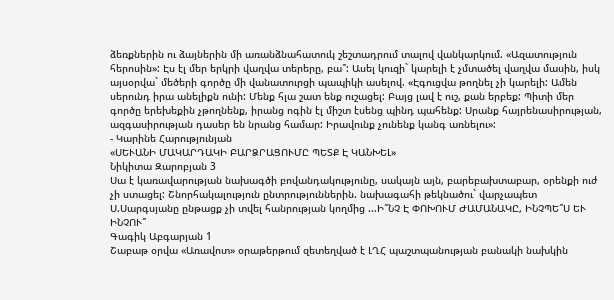ձեռքներին ու ձայներին մի առանձնահատուկ շեշտադրում տալով վանկարկում. «Ազատություն հերոսին»: Էս էլ մեր երկրի վաղվա տերերը, բա՞: Ասել կուզի` կարելի է չմտածել վաղվա մասին, իսկ այսօրվա` մեծերի գործը մի վանատուրցի պապիկի ասելով. «Էգուցվա թողնել չի կարելի: Ամեն սերունդ իրա անելիքն ունի: Մենք հլա շատ ենք ուշացել: Բայց լավ է ուշ, քան երբեք: Պիտի մեր գործը երեխեքին չթողնենք, իրանց ոգին էլ միշտ էսենց պինդ պահենք: Սրանք հայրենասիրության, ազգասիրության դասեր են նրանց համար: Իրավունք չունենք կանգ առնելու»:
- Կարինե Հարությունյան
«ՍԵՒԱՆԻ ՄԱԿԱՐԴԱԿԻ ԲԱՐՁՐԱՑՈՒՄԸ ՊԵՏՔ Է ԿԱՆԽԵԼ»
Նիկիտա Զարոբյան 3
Սա է կառավարության նախագծի բովանդակությունը, սակայն այն, բարեբախտաբար, օրենքի ուժ չի ստացել: Շնորհակալություն ընտրություններին. նախագահի թեկնածու` վարչապետ Ս.Սարգսյանը ընթացք չի տվել հանրության կողմից ...Ի՞ՆՉ Է ՓՈԽՈՒՄ ԺԱՄԱՆԱԿԸ, ԻՆՉՊԵ՞Ս ԵՒ ԻՆՉՈՒ՞
Գագիկ Աբգարյան 1
Շաբաթ օրվա «Առավոտ» օրաթերթում զետեղված է ԼՂՀ պաշտպանության բանակի նախկին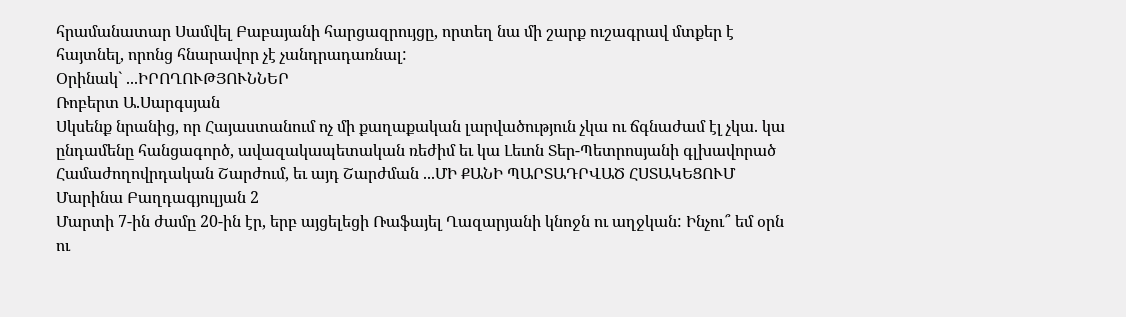հրամանատար Սամվել Բաբայանի հարցազրույցը, որտեղ նա մի շարք ուշագրավ մտքեր է հայտնել, որոնց հնարավոր չէ չանդրադառնալ:
Օրինակ` ...ԻՐՈՂՈՒԹՅՈՒՆՆԵՐ
Ռոբերտ Ա.Սարգսյան
Սկսենք նրանից, որ Հայաստանում ոչ մի քաղաքական լարվածություն չկա ու ճգնաժամ էլ չկա. կա ընդամենը հանցագործ, ավազակապետական ռեժիմ եւ կա Լեւոն Տեր-Պետրոսյանի գլխավորած Համաժողովրդական Շարժում, եւ այդ Շարժման ...ՄԻ ՔԱՆԻ ՊԱՐՏԱԴՐՎԱԾ ՀՍՏԱԿԵՑՈՒՄ
Մարինա Բաղդագյուլյան 2
Մարտի 7-ին ժամը 20-ին էր, երբ այցելեցի Ռաֆայել Ղազարյանի կնոջն ու աղջկան: Ինչու՞ եմ օրն ու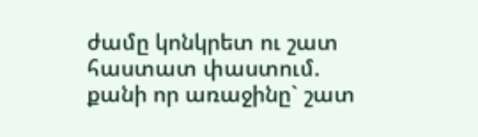ժամը կոնկրետ ու շատ հաստատ փաստում. քանի որ առաջինը` շատ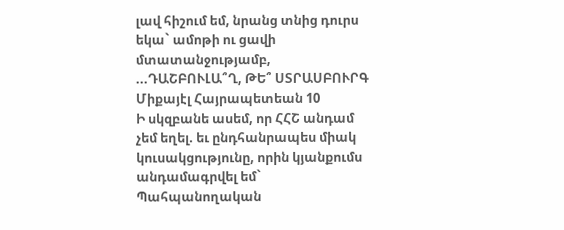լավ հիշում եմ, նրանց տնից դուրս եկա` ամոթի ու ցավի մտատանջությամբ, ...ԴԱՇԲՈՒԼԱ՞Ղ, ԹԵ՞ ՍՏՐԱՍԲՈՒՐԳ
Միքայէլ Հայրապետեան 10
Ի սկզբանե ասեմ, որ ՀՀՇ անդամ չեմ եղել. եւ ընդհանրապես միակ կուսակցությունը, որին կյանքումս անդամագրվել եմ` Պահպանողական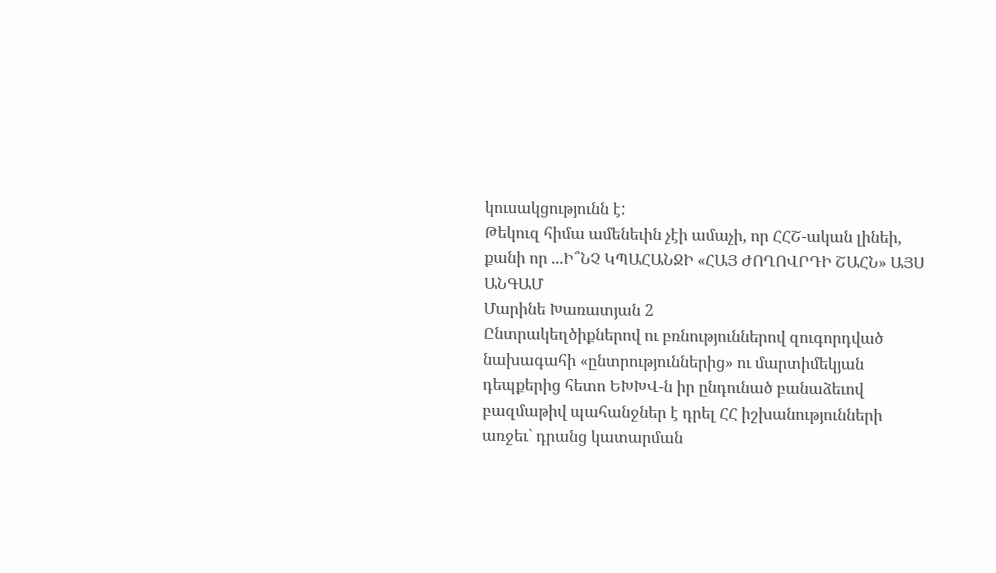կուսակցությունն է:
Թեկուզ հիմա ամենեւին չէի ամաչի, որ ՀՀՇ-ական լինեի, քանի որ ...Ի՞ՆՉ ԿՊԱՀԱՆՋԻ «ՀԱՅ ԺՈՂՈՎՐԴԻ ՇԱՀՆ» ԱՅՍ ԱՆԳԱՄ
Մարինե Խառատյան 2
Ընտրակեղծիքներով ու բռնություններով զուգորդված նախագահի «ընտրություններից» ու մարտիմեկյան դեպքերից հետո ԵԽԽՎ-ն իր ընդունած բանաձեւով բազմաթիվ պահանջներ է դրել ՀՀ իշխանությունների առջեւ` դրանց կատարման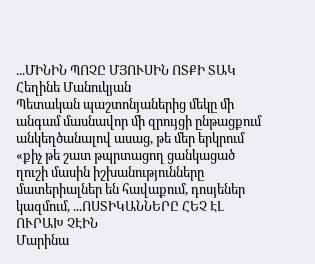...ՄԻՆԻՆ ՊՈՉԸ ՄՅՈՒՍԻՆ ՈՏՔԻ ՏԱԿ
Հեղինե Մանուկյան
Պետական պաշտոնյաներից մեկը մի անգամ մասնավոր մի զրույցի ընթացքում անկեղծանալով ասաց, թե մեր երկրում «քիչ թե շատ թպրտացող ցանկացած ղուշի մասին իշխանությունները մատերիալներ են հավաքում, դոսյեներ կազմում, ...ՈՍՏԻԿԱՆՆԵՐԸ ՀԵՉ ԷԼ ՈՒՐԱԽ ՉԷԻՆ
Մարինա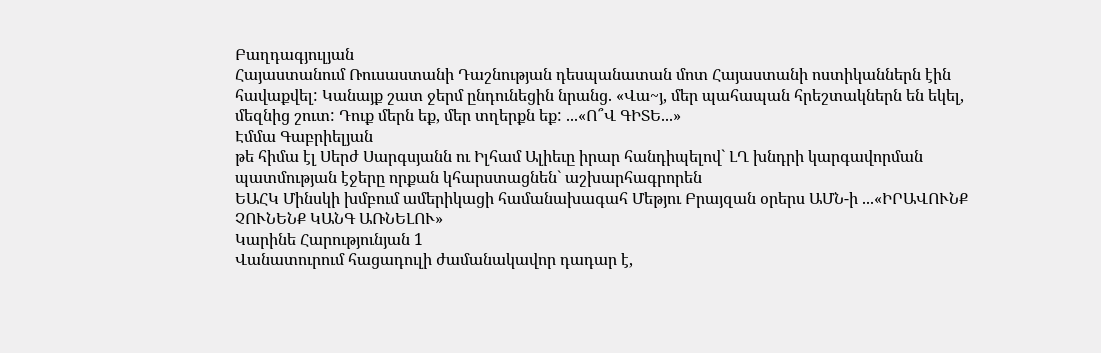Բաղդագյուլյան
Հայաստանում Ռուսաստանի Դաշնության դեսպանատան մոտ Հայաստանի ոստիկաններն էին հավաքվել: Կանայք շատ ջերմ ընդունեցին նրանց. «Վա~յ, մեր պահապան հրեշտակներն են եկել, մեզնից շուտ: Դուք մերն եք, մեր տղերքն եք: ...«Ո՞Վ ԳԻՏԵ...»
Էմմա Գաբրիելյան
թե հիմա էլ Սերժ Սարգսյանն ու Իլհամ Ալիեւը իրար հանդիպելով` ԼՂ խնդրի կարգավորման պատմության էջերը որքան կհարստացնեն` աշխարհագրորեն
ԵԱՀԿ Մինսկի խմբում ամերիկացի համանախագահ Մեթյու Բրայզան օրերս ԱՄՆ-ի ...«ԻՐԱՎՈՒՆՔ ՉՈՒՆԵՆՔ ԿԱՆԳ ԱՌՆԵԼՈՒ»
Կարինե Հարությունյան 1
Վանատուրում հացադուլի ժամանակավոր դադար է,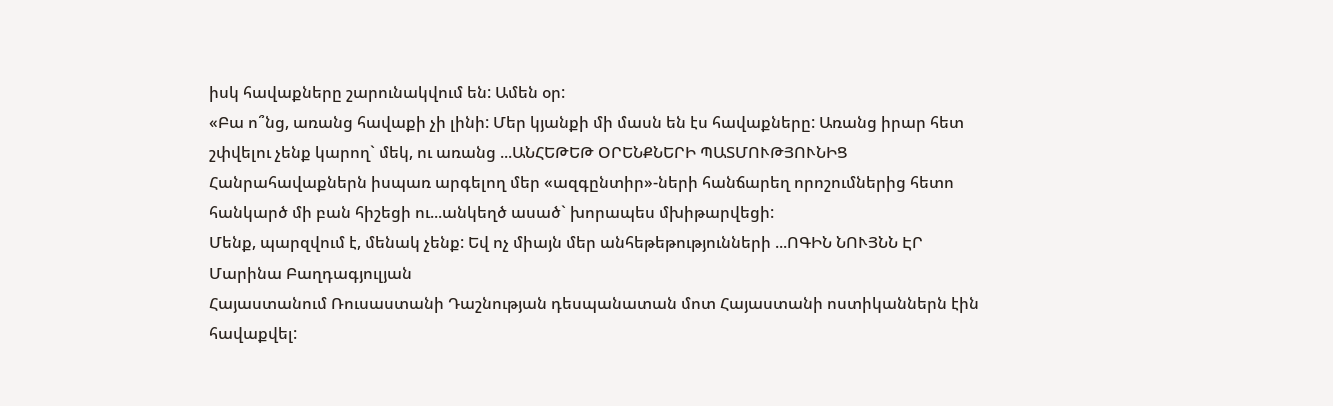իսկ հավաքները շարունակվում են: Ամեն օր:
«Բա ո՞նց, առանց հավաքի չի լինի: Մեր կյանքի մի մասն են էս հավաքները: Առանց իրար հետ շփվելու չենք կարող` մեկ, ու առանց ...ԱՆՀԵԹԵԹ ՕՐԵՆՔՆԵՐԻ ՊԱՏՄՈՒԹՅՈՒՆԻՑ
Հանրահավաքներն իսպառ արգելող մեր «ազգընտիր»-ների հանճարեղ որոշումներից հետո հանկարծ մի բան հիշեցի ու...անկեղծ ասած` խորապես մխիթարվեցի:
Մենք, պարզվում է, մենակ չենք: Եվ ոչ միայն մեր անհեթեթությունների ...ՈԳԻՆ ՆՈՒՅՆՆ ԷՐ
Մարինա Բաղդագյուլյան
Հայաստանում Ռուսաստանի Դաշնության դեսպանատան մոտ Հայաստանի ոստիկաններն էին հավաքվել: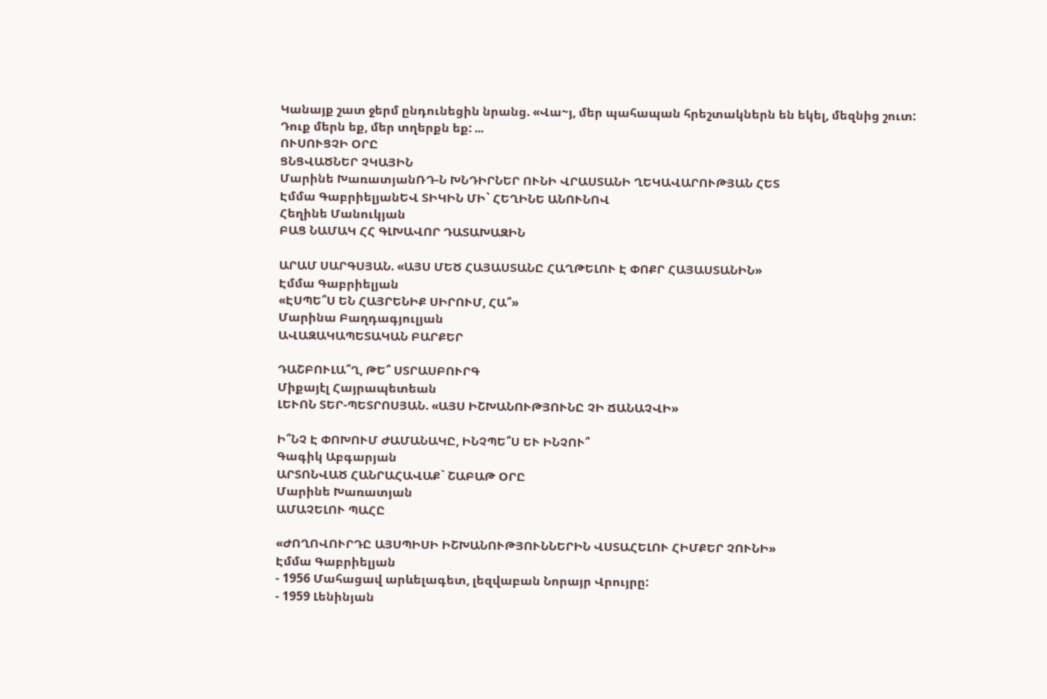Կանայք շատ ջերմ ընդունեցին նրանց. «Վա~յ, մեր պահապան հրեշտակներն են եկել, մեզնից շուտ: Դուք մերն եք, մեր տղերքն եք: ...
ՈՒՍՈՒՑՉԻ ՕՐԸ
ՑՆՑՎԱԾՆԵՐ ՉԿԱՅԻՆ
Մարինե ԽառատյանՌԴ-Ն ԽՆԴԻՐՆԵՐ ՈՒՆԻ ՎՐԱՍՏԱՆԻ ՂԵԿԱՎԱՐՈՒԹՅԱՆ ՀԵՏ
Էմմա ԳաբրիելյանԵՎ ՏԻԿԻՆ ՄԻ` ՀԵՂԻՆԵ ԱՆՈՒՆՈՎ
Հեղինե Մանուկյան
ԲԱՑ ՆԱՄԱԿ ՀՀ ԳԼԽԱՎՈՐ ԴԱՏԱԽԱԶԻՆ

ԱՐԱՄ ՍԱՐԳՍՅԱՆ. «ԱՅՍ ՄԵԾ ՀԱՅԱՍՏԱՆԸ ՀԱՂԹԵԼՈՒ Է ՓՈՔՐ ՀԱՅԱՍՏԱՆԻՆ»
Էմմա Գաբրիելյան
«ԷՍՊԵ՞Ս ԵՆ ՀԱՅՐԵՆԻՔ ՍԻՐՈՒՄ, ՀԱ՞»
Մարինա Բաղդագյուլյան
ԱՎԱԶԱԿԱՊԵՏԱԿԱՆ ԲԱՐՔԵՐ

ԴԱՇԲՈՒԼԱ՞Ղ, ԹԵ՞ ՍՏՐԱՍԲՈՒՐԳ
Միքայէլ Հայրապետեան
ԼԵՒՈՆ ՏԵՐ-ՊԵՏՐՈՍՅԱՆ. «ԱՅՍ ԻՇԽԱՆՈՒԹՅՈՒՆԸ ՉԻ ՃԱՆԱՉՎԻ»

Ի՞ՆՉ Է ՓՈԽՈՒՄ ԺԱՄԱՆԱԿԸ, ԻՆՉՊԵ՞Ս ԵՒ ԻՆՉՈՒ՞
Գագիկ Աբգարյան
ԱՐՏՈՆՎԱԾ ՀԱՆՐԱՀԱՎԱՔ` ՇԱԲԱԹ ՕՐԸ
Մարինե Խառատյան
ԱՄԱՉԵԼՈՒ ՊԱՀԸ

«ԺՈՂՈՎՈՒՐԴԸ ԱՅՍՊԻՍԻ ԻՇԽԱՆՈՒԹՅՈՒՆՆԵՐԻՆ ՎՍՏԱՀԵԼՈՒ ՀԻՄՔԵՐ ՉՈՒՆԻ»
Էմմա Գաբրիելյան
- 1956 Մահացավ արևելագետ, լեզվաբան Նորայր Վրույրը:
- 1959 Լենինյան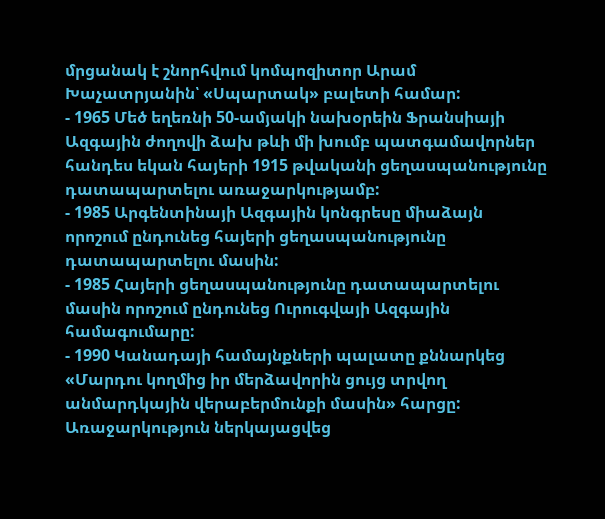մրցանակ է շնորհվում կոմպոզիտոր Արամ Խաչատրյանին՝ «Սպարտակ» բալետի համար:
- 1965 Մեծ եղեռնի 50-ամյակի նախօրեին Ֆրանսիայի Ազգային ժողովի ձախ թևի մի խումբ պատգամավորներ հանդես եկան հայերի 1915 թվականի ցեղասպանությունը դատապարտելու առաջարկությամբ:
- 1985 Արգենտինայի Ազգային կոնգրեսը միաձայն որոշում ընդունեց հայերի ցեղասպանությունը դատապարտելու մասին:
- 1985 Հայերի ցեղասպանությունը դատապարտելու մասին որոշում ընդունեց Ուրուգվայի Ազգային համագումարը:
- 1990 Կանադայի համայնքների պալատը քննարկեց «Մարդու կողմից իր մերձավորին ցույց տրվող անմարդկային վերաբերմունքի մասին» հարցը: Առաջարկություն ներկայացվեց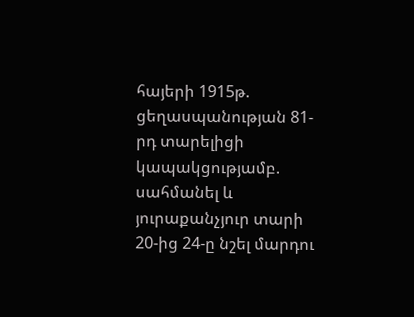հայերի 1915թ. ցեղասպանության 81-րդ տարելիցի կապակցությամբ. սահմանել և յուրաքանչյուր տարի 20-ից 24-ը նշել մարդու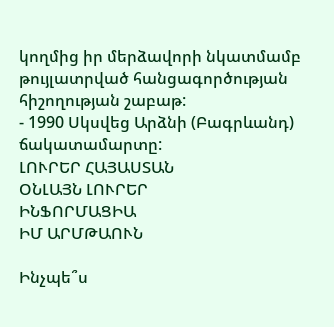կողմից իր մերձավորի նկատմամբ թույլատրված հանցագործության հիշողության շաբաթ:
- 1990 Սկսվեց Արձնի (Բագրևանդ) ճակատամարտը:
ԼՈՒՐԵՐ ՀԱՅԱՍՏԱՆ
ՕՆԼԱՅՆ ԼՈՒՐԵՐ
ԻՆՖՈՐՄԱՑԻԱ
ԻՄ ԱՐՄԹԱՈՒՆ

Ինչպե՞ս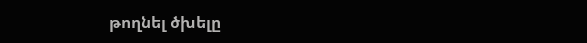թողնել ծխելը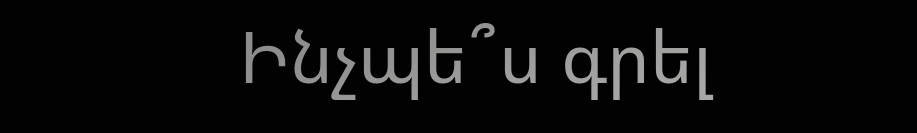Ինչպե՞ս գրել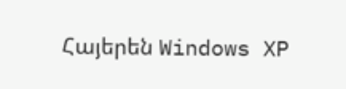Հայերեն Windows XP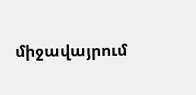միջավայրում